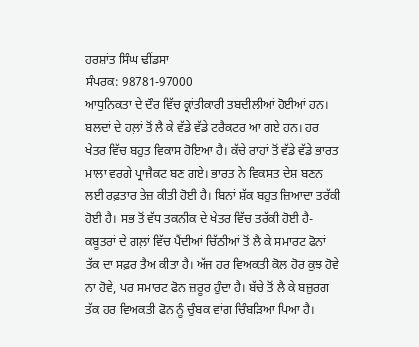ਹਰਸ਼ਾਂਤ ਸਿੰਘ ਢੀਂਡਸਾ
ਸੰਪਰਕ: 98781-97000
ਆਧੁਨਿਕਤਾ ਦੇ ਦੌਰ ਵਿੱਚ ਕ੍ਰਾਂਤੀਕਾਰੀ ਤਬਦੀਲੀਆਂ ਹੋਈਆਂ ਹਨ। ਬਲਦਾਂ ਦੇ ਹਲ਼ਾਂ ਤੋਂ ਲੈ ਕੇ ਵੱਡੇ ਵੱਡੇ ਟਰੈਕਟਰ ਆ ਗਏ ਹਨ। ਹਰ ਖੇਤਰ ਵਿੱਚ ਬਹੁਤ ਵਿਕਾਸ ਹੋਇਆ ਹੈ। ਕੱਚੇ ਰਾਹਾਂ ਤੋਂ ਵੱਡੇ ਵੱਡੇ ਭਾਰਤ ਮਾਲਾ ਵਰਗੇ ਪ੍ਰਾਜੈਕਟ ਬਣ ਗਏ। ਭਾਰਤ ਨੇ ਵਿਕਸਤ ਦੇਸ਼ ਬਣਨ ਲਈ ਰਫ਼ਤਾਰ ਤੇਜ਼ ਕੀਤੀ ਹੋਈ ਹੈ। ਬਿਨਾਂ ਸ਼ੱਕ ਬਹੁਤ ਜ਼ਿਆਦਾ ਤਰੱਕੀ ਹੋਈ ਹੈ। ਸਭ ਤੋਂ ਵੱਧ ਤਕਨੀਕ ਦੇ ਖੇਤਰ ਵਿੱਚ ਤਰੱਕੀ ਹੋਈ ਹੈ- ਕਬੂਤਰਾਂ ਦੇ ਗਲ਼ਾਂ ਵਿੱਚ ਪੈਂਦੀਆਂ ਚਿੱਠੀਆਂ ਤੋਂ ਲੈ ਕੇ ਸਮਾਰਟ ਫੋਨਾਂ ਤੱਕ ਦਾ ਸਫ਼ਰ ਤੈਅ ਕੀਤਾ ਹੈ। ਅੱਜ ਹਰ ਵਿਅਕਤੀ ਕੋਲ ਹੋਰ ਕੁਝ ਹੋਵੇ ਨਾ ਹੋਵੇ, ਪਰ ਸਮਾਰਟ ਫੋਨ ਜ਼ਰੂਰ ਹੁੰਦਾ ਹੈ। ਬੱਚੇ ਤੋਂ ਲੈ ਕੇ ਬਜ਼ੁਰਗ ਤੱਕ ਹਰ ਵਿਅਕਤੀ ਫੋਨ ਨੂੰ ਚੁੰਬਕ ਵਾਂਗ ਚਿੰਬੜਿਆ ਪਿਆ ਹੈ।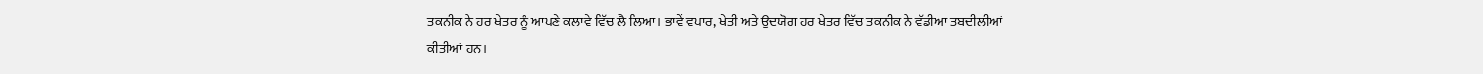ਤਕਨੀਕ ਨੇ ਹਰ ਖੇਤਰ ਨੂੰ ਆਪਣੇ ਕਲਾਵੇ ਵਿੱਚ ਲੈ ਲਿਆ। ਭਾਵੇਂ ਵਪਾਰ, ਖੇਤੀ ਅਤੇ ਉਦਯੋਗ ਹਰ ਖੇਤਰ ਵਿੱਚ ਤਕਨੀਕ ਨੇ ਵੱਡੀਆ ਤਬਦੀਲੀਆਂ ਕੀਤੀਆਂ ਹਨ।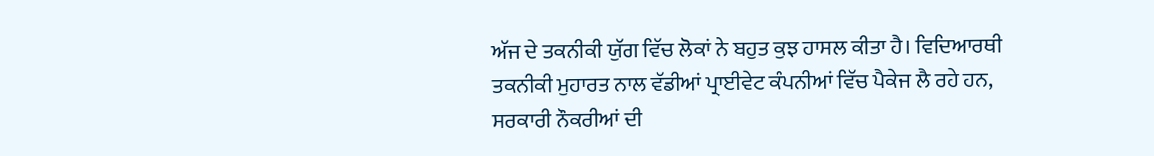ਅੱਜ ਦੇ ਤਕਨੀਕੀ ਯੁੱਗ ਵਿੱਚ ਲੋਕਾਂ ਨੇ ਬਹੁਤ ਕੁਝ ਹਾਸਲ ਕੀਤਾ ਹੈ। ਵਿਦਿਆਰਥੀ ਤਕਨੀਕੀ ਮੁਹਾਰਤ ਨਾਲ ਵੱਡੀਆਂ ਪ੍ਰਾਈਵੇਟ ਕੰਪਨੀਆਂ ਵਿੱਚ ਪੈਕੇਜ ਲੈ ਰਹੇ ਹਨ, ਸਰਕਾਰੀ ਨੌਕਰੀਆਂ ਦੀ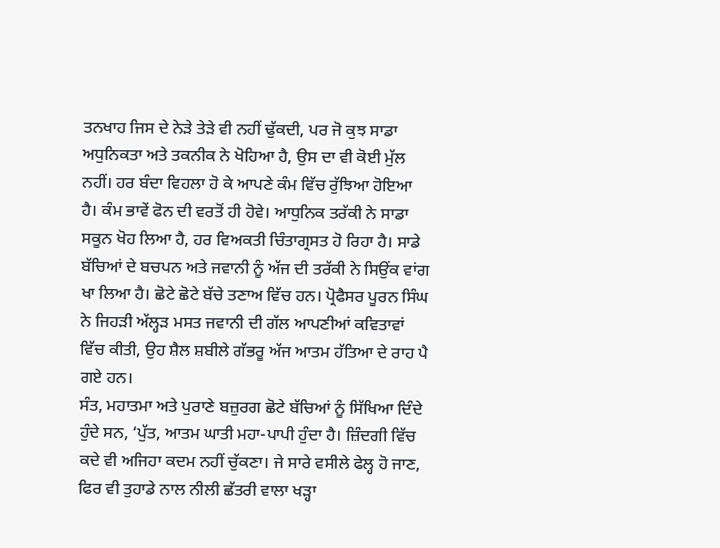ਤਨਖਾਹ ਜਿਸ ਦੇ ਨੇੜੇ ਤੇੜੇ ਵੀ ਨਹੀਂ ਢੁੱਕਦੀ, ਪਰ ਜੋ ਕੁਝ ਸਾਡਾ ਅਧੁਨਿਕਤਾ ਅਤੇ ਤਕਨੀਕ ਨੇ ਖੋਹਿਆ ਹੈ, ਉਸ ਦਾ ਵੀ ਕੋਈ ਮੁੱਲ ਨਹੀਂ। ਹਰ ਬੰਦਾ ਵਿਹਲਾ ਹੋ ਕੇ ਆਪਣੇ ਕੰਮ ਵਿੱਚ ਰੁੱਝਿਆ ਹੋਇਆ ਹੈ। ਕੰਮ ਭਾਵੇਂ ਫੋਨ ਦੀ ਵਰਤੋਂ ਹੀ ਹੋਵੇ। ਆਧੁਨਿਕ ਤਰੱਕੀ ਨੇ ਸਾਡਾ ਸਕੂਨ ਖੋਹ ਲਿਆ ਹੈ, ਹਰ ਵਿਅਕਤੀ ਚਿੰਤਾਗ੍ਰਸਤ ਹੋ ਰਿਹਾ ਹੈ। ਸਾਡੇ ਬੱਚਿਆਂ ਦੇ ਬਚਪਨ ਅਤੇ ਜਵਾਨੀ ਨੂੰ ਅੱਜ ਦੀ ਤਰੱਕੀ ਨੇ ਸਿਉਂਕ ਵਾਂਗ ਖਾ ਲਿਆ ਹੈ। ਛੋਟੇ ਛੋਟੇ ਬੱਚੇ ਤਣਾਅ ਵਿੱਚ ਹਨ। ਪ੍ਰੋਫੈਸਰ ਪੂਰਨ ਸਿੰਘ ਨੇ ਜਿਹੜੀ ਅੱਲ੍ਹੜ ਮਸਤ ਜਵਾਨੀ ਦੀ ਗੱਲ ਆਪਣੀਆਂ ਕਵਿਤਾਵਾਂ ਵਿੱਚ ਕੀਤੀ, ਉਹ ਸ਼ੈਲ ਸ਼ਬੀਲੇ ਗੱਭਰੂ ਅੱਜ ਆਤਮ ਹੱਤਿਆ ਦੇ ਰਾਹ ਪੈ ਗਏ ਹਨ।
ਸੰਤ, ਮਹਾਤਮਾ ਅਤੇ ਪੁਰਾਣੇ ਬਜ਼ੁਰਗ ਛੋਟੇ ਬੱਚਿਆਂ ਨੂੰ ਸਿੱਖਿਆ ਦਿੰਦੇ ਹੁੰਦੇ ਸਨ, ‘ਪੁੱਤ, ਆਤਮ ਘਾਤੀ ਮਹਾ-ਪਾਪੀ ਹੁੰਦਾ ਹੈ। ਜ਼ਿੰਦਗੀ ਵਿੱਚ ਕਦੇ ਵੀ ਅਜਿਹਾ ਕਦਮ ਨਹੀਂ ਚੁੱਕਣਾ। ਜੇ ਸਾਰੇ ਵਸੀਲੇ ਫੇਲ੍ਹ ਹੋ ਜਾਣ, ਫਿਰ ਵੀ ਤੁਹਾਡੇ ਨਾਲ ਨੀਲੀ ਛੱਤਰੀ ਵਾਲਾ ਖੜ੍ਹਾ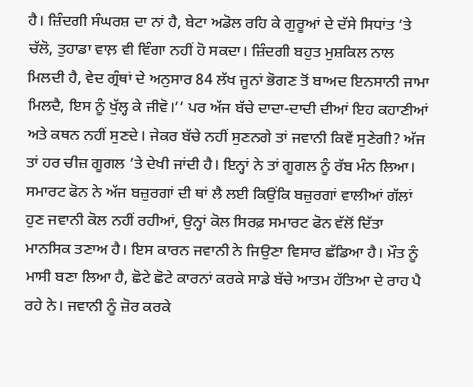ਹੈ। ਜ਼ਿੰਦਗੀ ਸੰਘਰਸ਼ ਦਾ ਨਾਂ ਹੈ, ਬੇਟਾ ਅਡੋਲ ਰਹਿ ਕੇ ਗੁਰੂਆਂ ਦੇ ਦੱਸੇ ਸਿਧਾਂਤ ’ਤੇ ਚੱਲੋ, ਤੁਹਾਡਾ ਵਾਲ਼ ਵੀ ਵਿੰਗਾ ਨਹੀਂ ਹੋ ਸਕਦਾ। ਜ਼ਿੰਦਗੀ ਬਹੁਤ ਮੁਸ਼ਕਿਲ ਨਾਲ ਮਿਲਦੀ ਹੈ, ਵੇਦ ਗ੍ਰੰਥਾਂ ਦੇ ਅਨੁਸਾਰ 84 ਲੱਖ ਜੂਨਾਂ ਭੋਗਣ ਤੋਂ ਬਾਅਦ ਇਨਸਾਨੀ ਜਾਮਾ ਮਿਲਦੈ, ਇਸ ਨੂੰ ਖੁੱਲ੍ਹ ਕੇ ਜੀਵੋ।’’ ਪਰ ਅੱਜ ਬੱਚੇ ਦਾਦਾ-ਦਾਦੀ ਦੀਆਂ ਇਹ ਕਹਾਣੀਆਂ ਅਤੇ ਕਥਨ ਨਹੀਂ ਸੁਣਦੇ। ਜੇਕਰ ਬੱਚੇ ਨਹੀਂ ਸੁਣਨਗੇ ਤਾਂ ਜਵਾਨੀ ਕਿਵੇਂ ਸੁਣੇਗੀ? ਅੱਜ ਤਾਂ ਹਰ ਚੀਜ਼ ਗੂਗਲ ’ਤੇ ਦੇਖੀ ਜਾਂਦੀ ਹੈ। ਇਨ੍ਹਾਂ ਨੇ ਤਾਂ ਗੂਗਲ ਨੂੰ ਰੱਬ ਮੰਨ ਲਿਆ। ਸਮਾਰਟ ਫੋਨ ਨੇ ਅੱਜ ਬਜ਼ੁਰਗਾਂ ਦੀ ਥਾਂ ਲੈ ਲਈ ਕਿਉਂਕਿ ਬਜ਼ੁਰਗਾਂ ਵਾਲੀਆਂ ਗੱਲਾਂ ਹੁਣ ਜਵਾਨੀ ਕੋਲ ਨਹੀਂ ਰਹੀਆਂ, ਉਨ੍ਹਾਂ ਕੋਲ ਸਿਰਫ਼ ਸਮਾਰਟ ਫੋਨ ਵੱਲੋਂ ਦਿੱਤਾ ਮਾਨਸਿਕ ਤਣਾਅ ਹੈ। ਇਸ ਕਾਰਨ ਜਵਾਨੀ ਨੇ ਜਿਉਣਾ ਵਿਸਾਰ ਛੱਡਿਆ ਹੈ। ਮੌਤ ਨੂੰ ਮਾਸੀ ਬਣਾ ਲਿਆ ਹੈ, ਛੋਟੇ ਛੋਟੇ ਕਾਰਨਾਂ ਕਰਕੇ ਸਾਡੇ ਬੱਚੇ ਆਤਮ ਹੱਤਿਆ ਦੇ ਰਾਹ ਪੈ ਰਹੇ ਨੇ। ਜਵਾਨੀ ਨੂੰ ਜ਼ੋਰ ਕਰਕੇ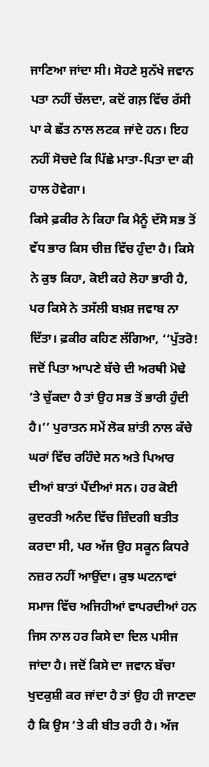ਜਾਣਿਆ ਜਾਂਦਾ ਸੀ। ਸੋਹਣੇ ਸੁਨੱਖੇ ਜਵਾਨ ਪਤਾ ਨਹੀਂ ਚੱਲਦਾ, ਕਦੋਂ ਗਲ਼ ਵਿੱਚ ਰੱਸੀ ਪਾ ਕੇ ਛੱਤ ਨਾਲ ਲਟਕ ਜਾਂਦੇ ਹਨ। ਇਹ ਨਹੀਂ ਸੋਚਦੇ ਕਿ ਪਿੱਛੇ ਮਾਤਾ-ਪਿਤਾ ਦਾ ਕੀ ਹਾਲ ਹੋਵੇਗਾ।
ਕਿਸੇ ਫ਼ਕੀਰ ਨੇ ਕਿਹਾ ਕਿ ਮੈਨੂੰ ਦੱਸੋ ਸਭ ਤੋਂ ਵੱਧ ਭਾਰ ਕਿਸ ਚੀਜ਼ ਵਿੱਚ ਹੁੰਦਾ ਹੈ। ਕਿਸੇ ਨੇ ਕੁਝ ਕਿਹਾ, ਕੋਈ ਕਹੇ ਲੋਹਾ ਭਾਰੀ ਹੈ, ਪਰ ਕਿਸੇ ਨੇ ਤਸੱਲੀ ਬਖ਼ਸ਼ ਜਵਾਬ ਨਾ ਦਿੱਤਾ। ਫ਼ਕੀਰ ਕਹਿਣ ਲੱਗਿਆ, ‘‘ਪੁੱਤਰੋ! ਜਦੋਂ ਪਿਤਾ ਆਪਣੇ ਬੱਚੇ ਦੀ ਅਰਥੀ ਮੋਢੇ ’ਤੇ ਚੁੱਕਦਾ ਹੈ ਤਾਂ ਉਹ ਸਭ ਤੋਂ ਭਾਰੀ ਹੁੰਦੀ ਹੈ।’’ ਪੁਰਾਤਨ ਸਮੇਂ ਲੋਕ ਸ਼ਾਂਤੀ ਨਾਲ ਕੱਚੇ ਘਰਾਂ ਵਿੱਚ ਰਹਿੰਦੇ ਸਨ ਅਤੇ ਪਿਆਰ ਦੀਆਂ ਬਾਤਾਂ ਪੈਂਦੀਆਂ ਸਨ। ਹਰ ਕੋਈ ਕੁਦਰਤੀ ਅਨੰਦ ਵਿੱਚ ਜ਼ਿੰਦਗੀ ਬਤੀਤ ਕਰਦਾ ਸੀ, ਪਰ ਅੱਜ ਉਹ ਸਕੂਨ ਕਿਧਰੇ ਨਜ਼ਰ ਨਹੀਂ ਆਉਂਦਾ। ਕੁਝ ਘਟਨਾਵਾਂ ਸਮਾਜ ਵਿੱਚ ਅਜਿਹੀਆਂ ਵਾਪਰਦੀਆਂ ਹਨ ਜਿਸ ਨਾਲ ਹਰ ਕਿਸੇ ਦਾ ਦਿਲ ਪਸੀਜ ਜਾਂਦਾ ਹੈ। ਜਦੋਂ ਕਿਸੇ ਦਾ ਜਵਾਨ ਬੱਚਾ ਖੁਦਕੁਸ਼ੀ ਕਰ ਜਾਂਦਾ ਹੈ ਤਾਂ ਉਹ ਹੀ ਜਾਣਦਾ ਹੈ ਕਿ ਉਸ ’ਤੇ ਕੀ ਬੀਤ ਰਹੀ ਹੈ। ਅੱਜ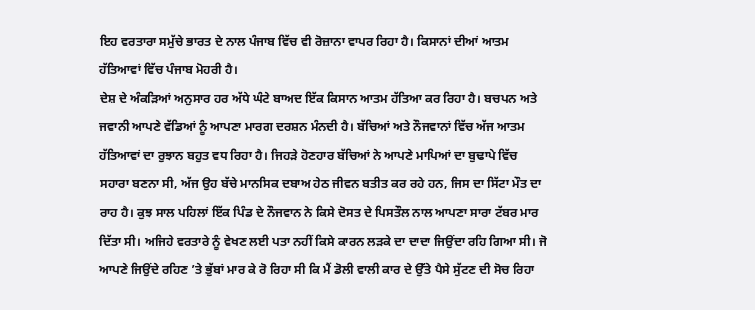ਇਹ ਵਰਤਾਰਾ ਸਮੁੱਚੇ ਭਾਰਤ ਦੇ ਨਾਲ ਪੰਜਾਬ ਵਿੱਚ ਵੀ ਰੋਜ਼ਾਨਾ ਵਾਪਰ ਰਿਹਾ ਹੈ। ਕਿਸਾਨਾਂ ਦੀਆਂ ਆਤਮ ਹੱਤਿਆਵਾਂ ਵਿੱਚ ਪੰਜਾਬ ਮੋਹਰੀ ਹੈ।
ਦੇਸ਼ ਦੇ ਅੰਕੜਿਆਂ ਅਨੁਸਾਰ ਹਰ ਅੱਧੇ ਘੰਟੇ ਬਾਅਦ ਇੱਕ ਕਿਸਾਨ ਆਤਮ ਹੱਤਿਆ ਕਰ ਰਿਹਾ ਹੈ। ਬਚਪਨ ਅਤੇ ਜਵਾਨੀ ਆਪਣੇ ਵੱਡਿਆਂ ਨੂੰ ਆਪਣਾ ਮਾਰਗ ਦਰਸ਼ਨ ਮੰਨਦੀ ਹੈ। ਬੱਚਿਆਂ ਅਤੇ ਨੌਜਵਾਨਾਂ ਵਿੱਚ ਅੱਜ ਆਤਮ ਹੱਤਿਆਵਾਂ ਦਾ ਰੁਝਾਨ ਬਹੁਤ ਵਧ ਰਿਹਾ ਹੈ। ਜਿਹੜੇ ਹੋਣਹਾਰ ਬੱਚਿਆਂ ਨੇ ਆਪਣੇ ਮਾਪਿਆਂ ਦਾ ਬੁਢਾਪੇ ਵਿੱਚ ਸਹਾਰਾ ਬਣਨਾ ਸੀ, ਅੱਜ ਉਹ ਬੱਚੇ ਮਾਨਸਿਕ ਦਬਾਅ ਹੇਠ ਜੀਵਨ ਬਤੀਤ ਕਰ ਰਹੇ ਹਨ, ਜਿਸ ਦਾ ਸਿੱਟਾ ਮੌਤ ਦਾ ਰਾਹ ਹੈ। ਕੁਝ ਸਾਲ ਪਹਿਲਾਂ ਇੱਕ ਪਿੰਡ ਦੇ ਨੌਜਵਾਨ ਨੇ ਕਿਸੇ ਦੋਸਤ ਦੇ ਪਿਸਤੌਲ ਨਾਲ ਆਪਣਾ ਸਾਰਾ ਟੱਬਰ ਮਾਰ ਦਿੱਤਾ ਸੀ। ਅਜਿਹੇ ਵਰਤਾਰੇ ਨੂੰ ਵੇਖਣ ਲਈ ਪਤਾ ਨਹੀਂ ਕਿਸੇ ਕਾਰਨ ਲੜਕੇ ਦਾ ਦਾਦਾ ਜਿਉਂਦਾ ਰਹਿ ਗਿਆ ਸੀ। ਜੋ ਆਪਣੇ ਜਿਉਂਦੇ ਰਹਿਣ ’ਤੇ ਭੁੱਬਾਂ ਮਾਰ ਕੇ ਰੋ ਰਿਹਾ ਸੀ ਕਿ ਮੈਂ ਡੋਲੀ ਵਾਲੀ ਕਾਰ ਦੇ ਉੱਤੇ ਪੈਸੇ ਸੁੱਟਣ ਦੀ ਸੋਚ ਰਿਹਾ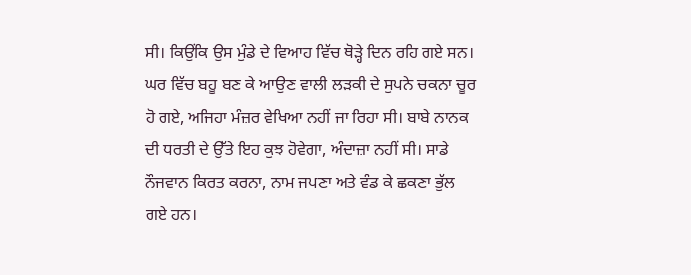ਸੀ। ਕਿਉਂਕਿ ਉਸ ਮੁੰਡੇ ਦੇ ਵਿਆਹ ਵਿੱਚ ਥੋੜ੍ਹੇ ਦਿਨ ਰਹਿ ਗਏ ਸਨ। ਘਰ ਵਿੱਚ ਬਹੂ ਬਣ ਕੇ ਆਉਣ ਵਾਲੀ ਲੜਕੀ ਦੇ ਸੁਪਨੇ ਚਕਨਾ ਚੂਰ ਹੋ ਗਏ, ਅਜਿਹਾ ਮੰਜ਼ਰ ਵੇਖਿਆ ਨਹੀਂ ਜਾ ਰਿਹਾ ਸੀ। ਬਾਬੇ ਨਾਨਕ ਦੀ ਧਰਤੀ ਦੇ ਉੱਤੇ ਇਹ ਕੁਝ ਹੋਵੇਗਾ, ਅੰਦਾਜ਼ਾ ਨਹੀਂ ਸੀ। ਸਾਡੇ ਨੌਜਵਾਨ ਕਿਰਤ ਕਰਨਾ, ਨਾਮ ਜਪਣਾ ਅਤੇ ਵੰਡ ਕੇ ਛਕਣਾ ਭੁੱਲ ਗਏ ਹਨ।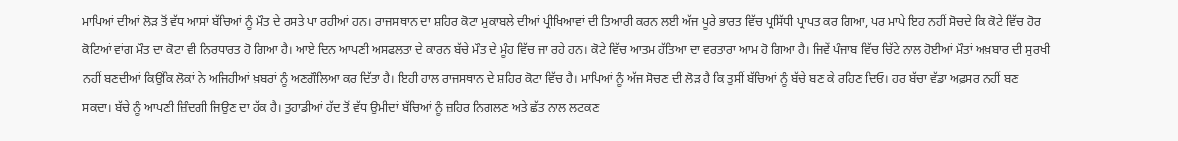ਮਾਪਿਆਂ ਦੀਆਂ ਲੋੜ ਤੋਂ ਵੱਧ ਆਸਾਂ ਬੱਚਿਆਂ ਨੂੰ ਮੌਤ ਦੇ ਰਸਤੇ ਪਾ ਰਹੀਆਂ ਹਨ। ਰਾਜਸਥਾਨ ਦਾ ਸ਼ਹਿਰ ਕੋਟਾ ਮੁਕਾਬਲੇ ਦੀਆਂ ਪ੍ਰੀਖਿਆਵਾਂ ਦੀ ਤਿਆਰੀ ਕਰਨ ਲਈ ਅੱਜ ਪੂਰੇ ਭਾਰਤ ਵਿੱਚ ਪ੍ਰਸਿੱਧੀ ਪ੍ਰਾਪਤ ਕਰ ਗਿਆ, ਪਰ ਮਾਪੇ ਇਹ ਨਹੀਂ ਸੋਚਦੇ ਕਿ ਕੋਟੇ ਵਿੱਚ ਹੋਰ ਕੋਟਿਆਂ ਵਾਂਗ ਮੌਤ ਦਾ ਕੋਟਾ ਵੀ ਨਿਰਧਾਰਤ ਹੋ ਗਿਆ ਹੈ। ਆਏ ਦਿਨ ਆਪਣੀ ਅਸਫਲਤਾ ਦੇ ਕਾਰਨ ਬੱਚੇ ਮੌਤ ਦੇ ਮੂੰਹ ਵਿੱਚ ਜਾ ਰਹੇ ਹਨ। ਕੋਟੇ ਵਿੱਚ ਆਤਮ ਹੱਤਿਆ ਦਾ ਵਰਤਾਰਾ ਆਮ ਹੋ ਗਿਆ ਹੈ। ਜਿਵੇਂ ਪੰਜਾਬ ਵਿੱਚ ਚਿੱਟੇ ਨਾਲ ਹੋਈਆਂ ਮੌਤਾਂ ਅਖ਼ਬਾਰ ਦੀ ਸੁਰਖੀ ਨਹੀਂ ਬਣਦੀਆਂ ਕਿਉਂਕਿ ਲੋਕਾਂ ਨੇ ਅਜਿਹੀਆਂ ਖ਼ਬਰਾਂ ਨੂੰ ਅਣਗੌਲਿਆ ਕਰ ਦਿੱਤਾ ਹੈ। ਇਹੀ ਹਾਲ ਰਾਜਸਥਾਨ ਦੇ ਸ਼ਹਿਰ ਕੋਟਾ ਵਿੱਚ ਹੈ। ਮਾਪਿਆਂ ਨੂੰ ਅੱਜ ਸੋਚਣ ਦੀ ਲੋੜ ਹੈ ਕਿ ਤੁਸੀਂ ਬੱਚਿਆਂ ਨੂੰ ਬੱਚੇ ਬਣ ਕੇ ਰਹਿਣ ਦਿਓ। ਹਰ ਬੱਚਾ ਵੱਡਾ ਅਫ਼ਸਰ ਨਹੀਂ ਬਣ ਸਕਦਾ। ਬੱਚੇ ਨੂੰ ਆਪਣੀ ਜ਼ਿੰਦਗੀ ਜਿਉਣ ਦਾ ਹੱਕ ਹੈ। ਤੁਹਾਡੀਆਂ ਹੱਦ ਤੋਂ ਵੱਧ ਉਮੀਦਾਂ ਬੱਚਿਆਂ ਨੂੰ ਜ਼ਹਿਰ ਨਿਗਲਣ ਅਤੇ ਛੱਤ ਨਾਲ ਲਟਕਣ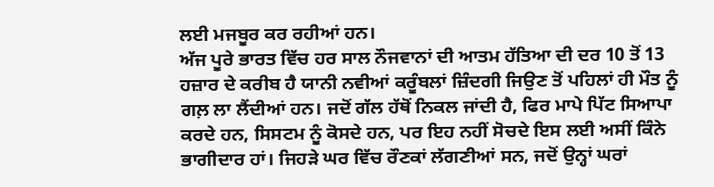ਲਈ ਮਜਬੂਰ ਕਰ ਰਹੀਆਂ ਹਨ।
ਅੱਜ ਪੂਰੇ ਭਾਰਤ ਵਿੱਚ ਹਰ ਸਾਲ ਨੌਜਵਾਨਾਂ ਦੀ ਆਤਮ ਹੱਤਿਆ ਦੀ ਦਰ 10 ਤੋਂ 13 ਹਜ਼ਾਰ ਦੇ ਕਰੀਬ ਹੈ ਯਾਨੀ ਨਵੀਆਂ ਕਰੂੰਬਲਾਂ ਜ਼ਿੰਦਗੀ ਜਿਉਣ ਤੋਂ ਪਹਿਲਾਂ ਹੀ ਮੌਤ ਨੂੰ ਗਲ਼ ਲਾ ਲੈਂਦੀਆਂ ਹਨ। ਜਦੋਂ ਗੱਲ ਹੱਥੋਂ ਨਿਕਲ ਜਾਂਦੀ ਹੈ, ਫਿਰ ਮਾਪੇ ਪਿੱਟ ਸਿਆਪਾ ਕਰਦੇ ਹਨ, ਸਿਸਟਮ ਨੂੰ ਕੋਸਦੇ ਹਨ, ਪਰ ਇਹ ਨਹੀਂ ਸੋਚਦੇ ਇਸ ਲਈ ਅਸੀਂ ਕਿੰਨੇ ਭਾਗੀਦਾਰ ਹਾਂ। ਜਿਹੜੇ ਘਰ ਵਿੱਚ ਰੌਣਕਾਂ ਲੱਗਣੀਆਂ ਸਨ, ਜਦੋਂ ਉਨ੍ਹਾਂ ਘਰਾਂ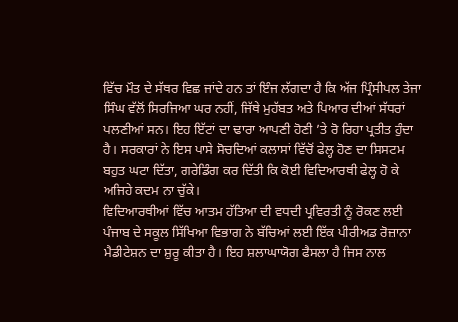ਵਿੱਚ ਮੌਤ ਦੇ ਸੱਥਰ ਵਿਛ ਜਾਂਦੇ ਹਨ ਤਾਂ ਇੰਜ ਲੱਗਦਾ ਹੈ ਕਿ ਅੱਜ ਪ੍ਰਿੰਸੀਪਲ ਤੇਜਾ ਸਿੰਘ ਵੱਲੋਂ ਸਿਰਜਿਆ ਘਰ ਨਹੀਂ, ਜਿੱਥੇ ਮੁਹੱਬਤ ਅਤੇ ਪਿਆਰ ਦੀਆਂ ਸੱਧਰਾਂ ਪਲਣੀਆਂ ਸਨ। ਇਹ ਇੱਟਾਂ ਦਾ ਢਾਰਾ ਆਪਣੀ ਹੋਣੀ ’ਤੇ ਰੋ ਰਿਹਾ ਪ੍ਰਤੀਤ ਹੁੰਦਾ ਹੈ। ਸਰਕਾਰਾਂ ਨੇ ਇਸ ਪਾਸੇ ਸੋਚਦਿਆਂ ਕਲਾਸਾਂ ਵਿੱਚੋਂ ਫੇਲ੍ਹ ਹੋਣ ਦਾ ਸਿਸਟਮ ਬਹੁਤ ਘਟਾ ਦਿੱਤਾ, ਗਰੇਡਿੰਗ ਕਰ ਦਿੱਤੀ ਕਿ ਕੋਈ ਵਿਦਿਆਰਥੀ ਫੇਲ੍ਹ ਹੋ ਕੇ ਅਜਿਹੇ ਕਦਮ ਨਾ ਚੁੱਕੇ।
ਵਿਦਿਆਰਥੀਆਂ ਵਿੱਚ ਆਤਮ ਹੱਤਿਆ ਦੀ ਵਧਦੀ ਪ੍ਰਵਿਰਤੀ ਨੂੰ ਰੋਕਣ ਲਈ ਪੰਜਾਬ ਦੇ ਸਕੂਲ ਸਿੱਖਿਆ ਵਿਭਾਗ ਨੇ ਬੱਚਿਆਂ ਲਈ ਇੱਕ ਪੀਰੀਅਡ ਰੋਜ਼ਾਨਾ ਮੈਡੀਟੇਸ਼ਨ ਦਾ ਸ਼ੁਰੂ ਕੀਤਾ ਹੈ। ਇਹ ਸ਼ਲਾਘਾਯੋਗ ਫੈਸਲਾ ਹੈ ਜਿਸ ਨਾਲ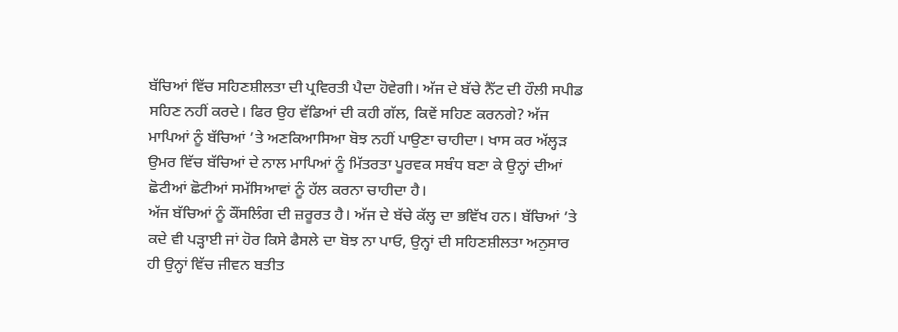ਬੱਚਿਆਂ ਵਿੱਚ ਸਹਿਣਸ਼ੀਲਤਾ ਦੀ ਪ੍ਰਵਿਰਤੀ ਪੈਦਾ ਹੋਵੇਗੀ। ਅੱਜ ਦੇ ਬੱਚੇ ਨੈੱਟ ਦੀ ਹੌਲੀ ਸਪੀਡ ਸਹਿਣ ਨਹੀਂ ਕਰਦੇ। ਫਿਰ ਉਹ ਵੱਡਿਆਂ ਦੀ ਕਹੀ ਗੱਲ, ਕਿਵੇਂ ਸਹਿਣ ਕਰਨਗੇ? ਅੱਜ ਮਾਪਿਆਂ ਨੂੰ ਬੱਚਿਆਂ ’ਤੇ ਅਣਕਿਆਸਿਆ ਬੋਝ ਨਹੀਂ ਪਾਉਣਾ ਚਾਹੀਦਾ। ਖਾਸ ਕਰ ਅੱਲ੍ਹੜ ਉਮਰ ਵਿੱਚ ਬੱਚਿਆਂ ਦੇ ਨਾਲ ਮਾਪਿਆਂ ਨੂੰ ਮਿੱਤਰਤਾ ਪੂਰਵਕ ਸਬੰਧ ਬਣਾ ਕੇ ਉਨ੍ਹਾਂ ਦੀਆਂ ਛੋਟੀਆਂ ਛੋਟੀਆਂ ਸਮੱਸਿਆਵਾਂ ਨੂੰ ਹੱਲ ਕਰਨਾ ਚਾਹੀਦਾ ਹੈ।
ਅੱਜ ਬੱਚਿਆਂ ਨੂੰ ਕੌਂਸਲਿੰਗ ਦੀ ਜ਼ਰੂਰਤ ਹੈ। ਅੱਜ ਦੇ ਬੱਚੇ ਕੱਲ੍ਹ ਦਾ ਭਵਿੱਖ ਹਨ। ਬੱਚਿਆਂ ’ਤੇ ਕਦੇ ਵੀ ਪੜ੍ਹਾਈ ਜਾਂ ਹੋਰ ਕਿਸੇ ਫੈਸਲੇ ਦਾ ਬੋਝ ਨਾ ਪਾਓ, ਉਨ੍ਹਾਂ ਦੀ ਸਹਿਣਸ਼ੀਲਤਾ ਅਨੁਸਾਰ ਹੀ ਉਨ੍ਹਾਂ ਵਿੱਚ ਜੀਵਨ ਬਤੀਤ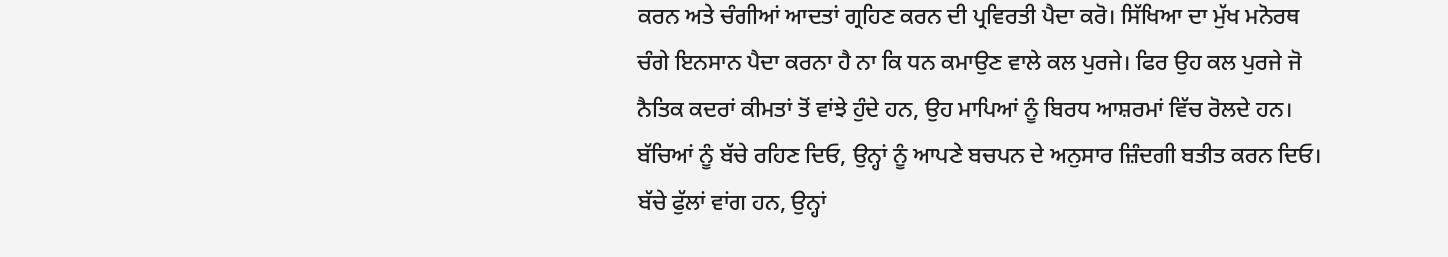ਕਰਨ ਅਤੇ ਚੰਗੀਆਂ ਆਦਤਾਂ ਗ੍ਰਹਿਣ ਕਰਨ ਦੀ ਪ੍ਰਵਿਰਤੀ ਪੈਦਾ ਕਰੋ। ਸਿੱਖਿਆ ਦਾ ਮੁੱਖ ਮਨੋਰਥ ਚੰਗੇ ਇਨਸਾਨ ਪੈਦਾ ਕਰਨਾ ਹੈ ਨਾ ਕਿ ਧਨ ਕਮਾਉਣ ਵਾਲੇ ਕਲ ਪੁਰਜੇ। ਫਿਰ ਉਹ ਕਲ ਪੁਰਜੇ ਜੋ ਨੈਤਿਕ ਕਦਰਾਂ ਕੀਮਤਾਂ ਤੋਂ ਵਾਂਝੇ ਹੁੰਦੇ ਹਨ, ਉਹ ਮਾਪਿਆਂ ਨੂੰ ਬਿਰਧ ਆਸ਼ਰਮਾਂ ਵਿੱਚ ਰੋਲਦੇ ਹਨ। ਬੱਚਿਆਂ ਨੂੰ ਬੱਚੇ ਰਹਿਣ ਦਿਓ, ਉਨ੍ਹਾਂ ਨੂੰ ਆਪਣੇ ਬਚਪਨ ਦੇ ਅਨੁਸਾਰ ਜ਼ਿੰਦਗੀ ਬਤੀਤ ਕਰਨ ਦਿਓ। ਬੱਚੇ ਫੁੱਲਾਂ ਵਾਂਗ ਹਨ, ਉਨ੍ਹਾਂ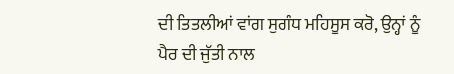ਦੀ ਤਿਤਲੀਆਂ ਵਾਂਗ ਸੁਗੰਧ ਮਹਿਸੂਸ ਕਰੋ, ਉਨ੍ਹਾਂ ਨੂੰ ਪੈਰ ਦੀ ਜੁੱਤੀ ਨਾਲ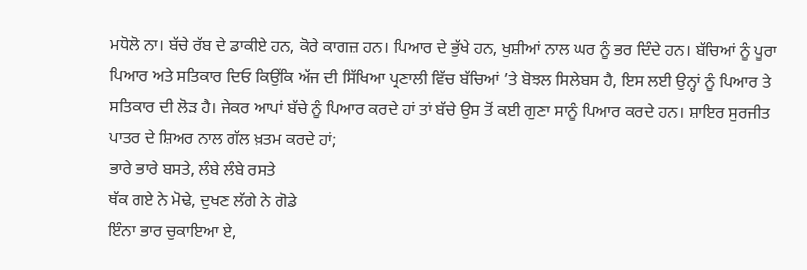ਮਧੋਲੋ ਨਾ। ਬੱਚੇ ਰੱਬ ਦੇ ਡਾਕੀਏ ਹਨ, ਕੋਰੇ ਕਾਗਜ਼ ਹਨ। ਪਿਆਰ ਦੇ ਭੁੱਖੇ ਹਨ, ਖੁਸ਼ੀਆਂ ਨਾਲ ਘਰ ਨੂੰ ਭਰ ਦਿੰਦੇ ਹਨ। ਬੱਚਿਆਂ ਨੂੰ ਪੂਰਾ ਪਿਆਰ ਅਤੇ ਸਤਿਕਾਰ ਦਿਓ ਕਿਉਂਕਿ ਅੱਜ ਦੀ ਸਿੱਖਿਆ ਪ੍ਰਣਾਲੀ ਵਿੱਚ ਬੱਚਿਆਂ ’ਤੇ ਬੋਝਲ ਸਿਲੇਬਸ ਹੈ, ਇਸ ਲਈ ਉਨ੍ਹਾਂ ਨੂੰ ਪਿਆਰ ਤੇ ਸਤਿਕਾਰ ਦੀ ਲੋੜ ਹੈ। ਜੇਕਰ ਆਪਾਂ ਬੱਚੇ ਨੂੰ ਪਿਆਰ ਕਰਦੇ ਹਾਂ ਤਾਂ ਬੱਚੇ ਉਸ ਤੋਂ ਕਈ ਗੁਣਾ ਸਾਨੂੰ ਪਿਆਰ ਕਰਦੇ ਹਨ। ਸ਼ਾਇਰ ਸੁਰਜੀਤ ਪਾਤਰ ਦੇ ਸ਼ਿਅਰ ਨਾਲ ਗੱਲ ਖ਼ਤਮ ਕਰਦੇ ਹਾਂ;
ਭਾਰੇ ਭਾਰੇ ਬਸਤੇ, ਲੰਬੇ ਲੰਬੇ ਰਸਤੇ
ਥੱਕ ਗਏ ਨੇ ਮੋਢੇ, ਦੁਖਣ ਲੱਗੇ ਨੇ ਗੋਡੇ
ਇੰਨਾ ਭਾਰ ਚੁਕਾਇਆ ਏ,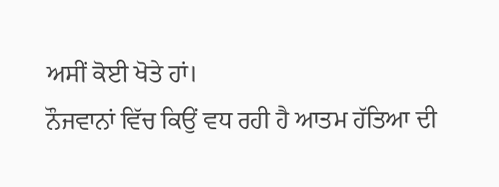ਅਸੀਂ ਕੋਈ ਖੋਤੇ ਹਾਂ।
ਨੌਜਵਾਨਾਂ ਵਿੱਚ ਕਿਉਂ ਵਧ ਰਹੀ ਹੈ ਆਤਮ ਹੱਤਿਆ ਦੀ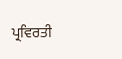ਪ੍ਰਵਿਰਤੀ